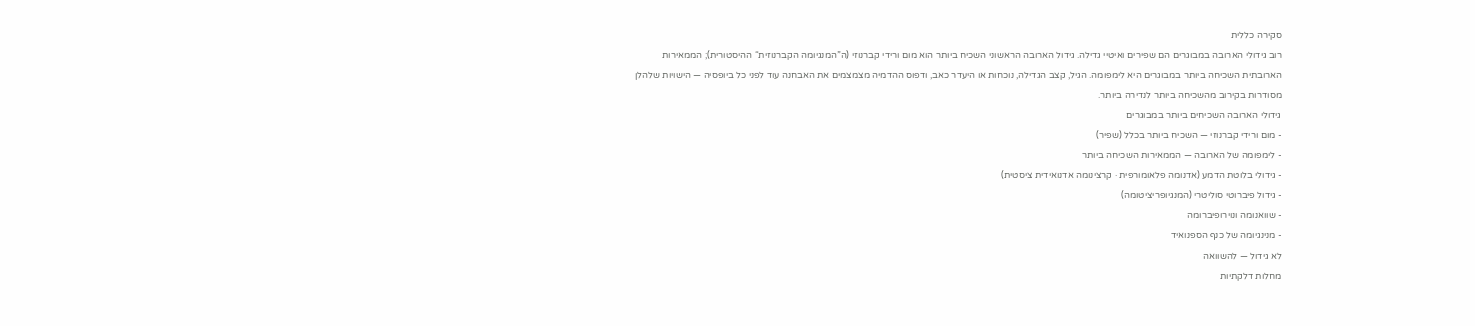סקירה כללית
רוב גידולי הארובה במבוגרים הם שפירים ואיטיי גדילה. גידול הארובה הראשוני השכיח ביותר הוא מום ורידי קברנוזי (ה”המנגיומה הקברנוזית“ ההיסטורית); הממאירות הארובתית השכיחה ביותר במבוגרים היא לימפומה. הגיל, קצב הגדילה, נוכחות או היעדר כאב, ודפוס ההדמיה מצמצמים את האבחנה עוד לפני כל ביופסיה — הישויות שלהלן מסודרות בקירוב מהשכיחה ביותר לנדירה ביותר.
גידולי הארובה השכיחים ביותר במבוגרים
- מום ורידי קברנוזי — השכיח ביותר בכלל (שפיר)
- לימפומה של הארובה — הממאירות השכיחה ביותר
- גידולי בלוטת הדמע (אדנומה פלאומורפית · קרצינומה אדנואידית ציסטית)
- גידול פיברוטי סוליטרי (המנגיופריציטומה)
- שוואנומה ונוירופיברומה
- מנינגיומה של כנף הספנואיד
לא גידול — להשוואה
מחלות דלקתיות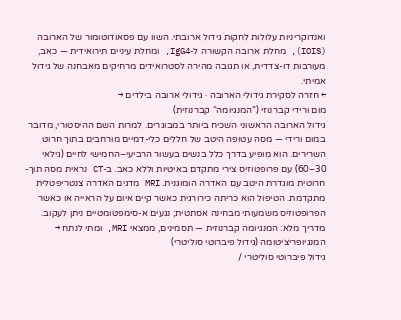ואנדוקריניות עלולות לחקות גידול ארובתי. השוו עם פסאודוטומור של הארובה (IOIS), מחלת ארובה הקשורה ל-IgG4, ומחלת עיניים תירואידית — כאב, מעורבות דו-צדדית, או תגובה מהירה לסטרואידים מרחיקים מאבחנה של גידול אמיתי.
← חזרה לסקירת גידולי הארובה · גידולי ארובה בילדים →
מום ורידי קברנוזי (”המנגיומה“ קברנוזית)
גידול הארובה הראשוני השכיח ביותר במבוגרים. למרות השם ההיסטורי, מדובר במום ורידי — מסה עטופה היטב של חללים כלי-דמיים מורחבים בתוך חרוט השרירים. הוא מופיע בדרך כלל בנשים בעשור הרביעי–החמישי לחיים (גילאי 30–60) עם פרופטוזיס צירי מתקדם באיטיות וללא כאב. ב-CT נראית מסה תוך-חרוטית מוגדרת היטב עם האדרה הומוגנית. MRI מדגים האדרה צנטריפטלית מתקדמת. הטיפול הוא כריתה כירורגית כאשר קיים איום על הראייה או כאשר הפרופטוזיס משמעותי מבחינה אסתטית; נגעים א-סימפטומטיים ניתן לעקוב.
מדריך מלא: המנגיומה קברנוזית — תסמינים, ממצאי MRI, ומתי לנתח →
המנגיופריציטומה (גידול פיברוטי סוליטרי)
גידול פיברוטי סוליטרי /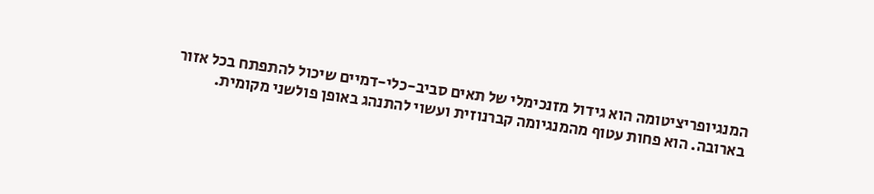המנגיופריציטומה הוא גידול מזנכימלי של תאים סביב-כלי-דמיים שיכול להתפתח בכל אזור בארובה. הוא פחות עטוף מהמנגיומה קברנוזית ועשוי להתנהג באופן פולשני מקומית.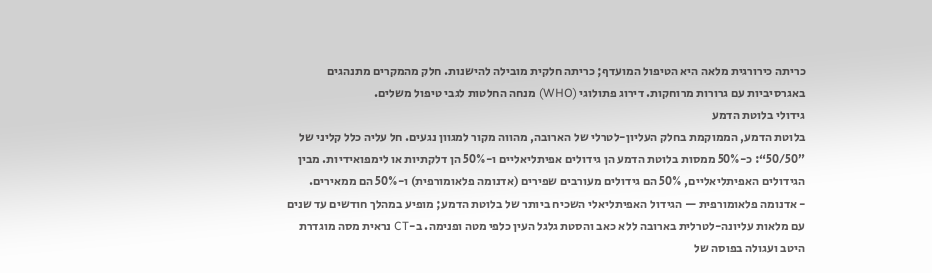כריתה כירורגית מלאה היא הטיפול המועדף; כריתה חלקית מובילה להישנות. חלק מהמקרים מתנהגים באגרסיביות עם גרורות מרוחקות. דירוג פתולוגי (WHO) מנחה החלטות לגבי טיפול משלים.
גידולי בלוטת הדמע
בלוטת הדמע, הממוקמת בחלק העליון-לטרלי של הארובה, מהווה מקור למגוון נגעים. חל עליה כלל קליני של ”50/50“: כ-50% ממסות בלוטת הדמע הן גידולים אפיתליאליים ו-50% הן דלקתיות או לימפואידיות. מבין הגידולים האפיתליאליים, 50% הם גידולים מעורבים שפירים (אדנומה פלאומורפית) ו-50% הם ממאירים.
- אדנומה פלאומורפית — הגידול האפיתליאלי השכיח ביותר של בלוטת הדמע; מופיע במהלך חודשים עד שנים עם מלאות עליונה-לטרלית בארובה ללא כאב והסטת גלגל העין כלפי מטה ופנימה. ב-CT נראית מסה מוגדרת היטב ועגולה בפוסה של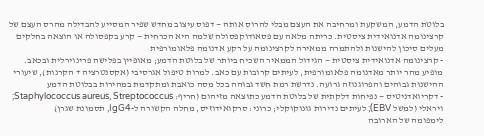בלוטת הדמע, המשקעת ומרחיבה את העצם מבלי להרוס אותה — דפוס עיצוב מחדש שפיר המסייע להבדילה מהרס העצם של קרצינומה אדנואידית ציסטית. כריתה מלאה עם פסאודוקפסולה שלמה היא הכרחית — קרע בקפסולה או הוצאה בחלקים מעלים סיכון להישנות ולהתמרה ממאירה לקרצינומה על רקע אדנומה פלאומורפית
- קרצינומה אדנואידית ציסטית — הגידול הממאיר השכיח ביותר של בלוטת הדמע; מאופיין בפלישה פרינוירלית ובכאב. מופיע מהר יותר מאדנומה פלאומורפית, לעיתים קרובות עם כאב. למרות טיפול אגרסיבי (אקסנטרציה + הקרנות), שיעורי ההישנות גבוהים והפרוגנוזה גרועה. נדרשת רמת חשד גבוהה בכל מסה כואבת ומתקדמת במהירות בבלוטת הדמע
- דקריואדניטיס — נפיחות דלקתית של בלוטת הדמע כתוצאה מזיהום (חריף: Staphylococcus aureus, Streptococcus; ויראלי (למשל EBV); לעיתים נדירות גונוקוקלי; כרוני: סרקואידוזיס, מחלה הקשורה ל-IgG4, תסמונת שגרן)
לימפומה של הארובה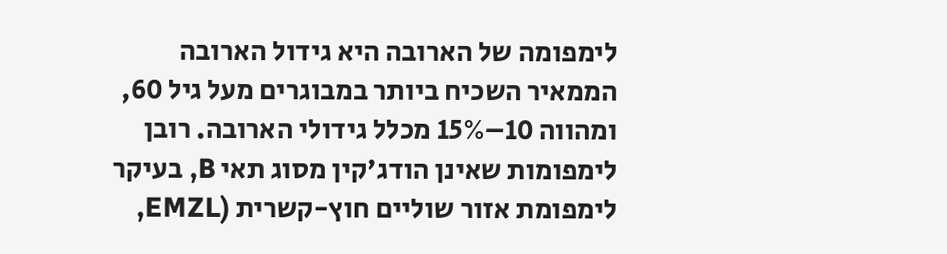לימפומה של הארובה היא גידול הארובה הממאיר השכיח ביותר במבוגרים מעל גיל 60, ומהווה 10–15% מכלל גידולי הארובה. רובן לימפומות שאינן הודג'קין מסוג תאי B, בעיקר לימפומת אזור שוליים חוץ-קשרית (EMZL,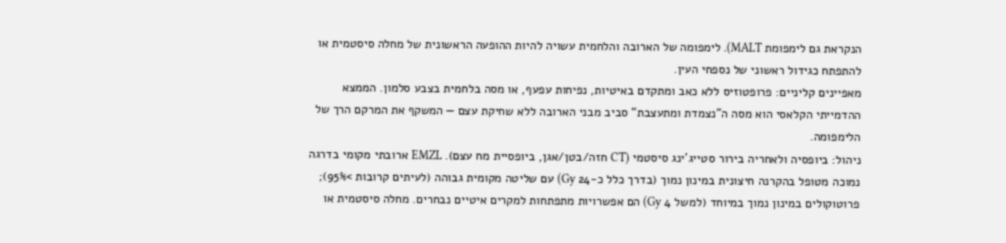הנקראת גם לימפומת MALT). לימפומה של הארובה והלחמית עשויה להיות ההופעה הראשונית של מחלה סיסטמית או להתפתח כגידול ראשוני של נספחי העין.
מאפיינים קליניים: פרופטוזיס ללא כאב ומתקדם באיטיות, נפיחות עפעף, או מסה בלחמית בצבע סלמון. הממצא ההדמייתי הקלאסי הוא מסה ה”נצמדת ומתעצבת“ סביב מבני הארובה ללא שחיקת עצם — המשקף את המרקם הרך של הלימפומה.
ניהול: ביופסיה ולאחריה בירור סטייג'ינג סיסטמי (CT חזה/בטן/אגן, ביופסיית מח עצם). EMZL ארובתי מקומי בדרגה נמוכה מטופל בהקרנה חיצונית במינון נמוך (בדרך כלל כ-24 Gy) עם שליטה מקומית גבוהה (לעיתים קרובות >95%); פרוטוקולים במינון נמוך במיוחד (למשל 4 Gy) הם אפשרויות מתפתחות למקרים איטיים נבחרים. מחלה סיסטמית או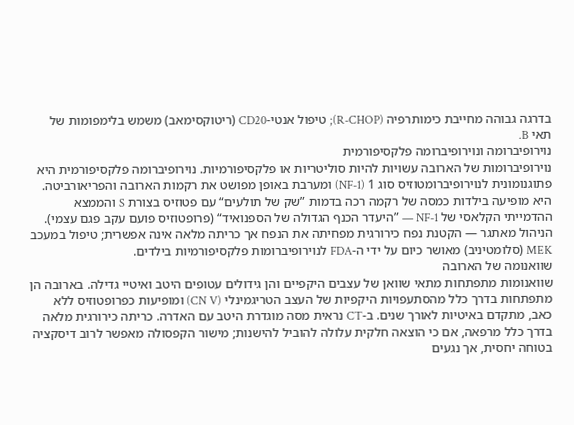בדרגה גבוהה מחייבת כימותרפיה (R-CHOP); טיפול אנטי-CD20 (ריטוקסימאב) משמש בלימפומות של תאי B.
נוירופיברומה ונוירופיברומה פלקסיפורמית
נוירופיברומות של הארובה עשויות להיות סוליטריות או פלקסיפורמיות. נוירופיברומה פלקסיפורמית היא פתוגנומונית לנוירופיברומטוזיס סוג 1 (NF-1) ומערבת באופן מפושט את רקמות הארובה והפריאורביטה. היא מופיעה בילדות כמסה של רקמה רכה בדמות ”שק של תולעים“ עם פטוזיס בצורת S והממצא ההדמייתי הקלאסי של NF-1 — ”היעדר הכנף הגדולה של הספנואיד“ (פרופטוזיס פועם עקב פגם עצמי). הניהול מאתגר — הקטנת נפח כירורגית מפחיתה את הנפח אך כריתה מלאה אינה אפשרית; טיפול במעכב MEK (סלומטיניב) מאושר כיום על ידי ה-FDA לנוירופיברומות פלקסיפורמיות בילדים.
שוואנומה של הארובה
שוואנומות מתפתחות מתאי שוואן של עצבים היקפיים והן גידולים עטופים היטב ואיטיי גדילה. בארובה הן מתפתחות בדרך כלל מהסתעפויות היקפיות של העצב הטריגמינלי (CN V) ומופיעות כפרופטוזיס ללא כאב, מתקדם באיטיות לאורך שנים. ב-CT נראית מסה מוגדרת היטב עם האדרה. כריתה כירורגית מלאה בדרך כלל מרפאה, אם כי הוצאה חלקית עלולה להוביל להישנות; מישור הקפסולה מאפשר לרוב דיסקציה בטוחה יחסית, אך נגעים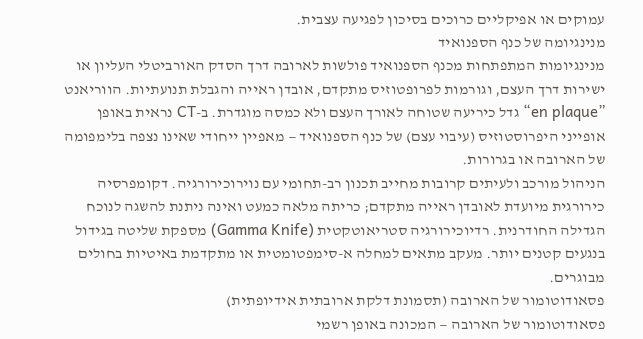עמוקים או אפיקליים כרוכים בסיכון לפגיעה עצבית.
מנינגיומה של כנף הספנואיד
מנינגיומות המתפתחות מכנף הספנואיד פולשות לארובה דרך הסדק האורביטלי העליון או ישירות דרך העצם, וגורמות לפרופטוזיס מתקדם, אובדן ראייה והגבלת תנועתיות. הווריאנט ”en plaque“ גדל כיריעה שטוחה לאורך העצם ולא כמסה מוגדרת. ב-CT נראית באופן אופייני היפרוסטוזיס (עיבוי עצם) של כנף הספנואיד — מאפיין ייחודי שאינו נצפה בלימפומה של הארובה או בגרורות.
הניהול מורכב ולעיתים קרובות מחייב תכנון רב-תחומי עם נוירוכירורגיה. דקומפרסיה כירורגית מיועדת לאובדן ראייה מתקדם; כריתה מלאה כמעט ואינה ניתנת להשגה לנוכח הגדילה החודרנית. רדיוכירורגיה סטריאוטקטית (Gamma Knife) מספקת שליטה בגידול בנגעים קטנים יותר. מעקב מתאים למחלה א-סימפטומטית או מתקדמת באיטיות בחולים מבוגרים.
פסאודוטומור של הארובה (תסמונת דלקת ארובתית אידיופתית)
פסאודוטומור של הארובה — המכונה באופן רשמי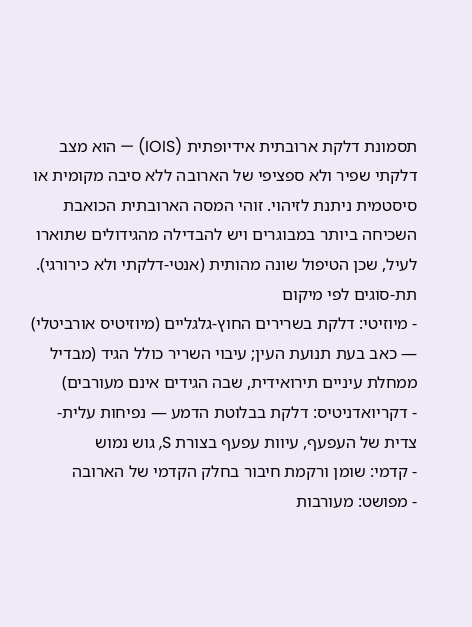תסמונת דלקת ארובתית אידיופתית (IOIS) — הוא מצב דלקתי שפיר ולא ספציפי של הארובה ללא סיבה מקומית או סיסטמית ניתנת לזיהוי. זוהי המסה הארובתית הכואבת השכיחה ביותר במבוגרים ויש להבדילה מהגידולים שתוארו לעיל, שכן הטיפול שונה מהותית (אנטי-דלקתי ולא כירורגי).
תת-סוגים לפי מיקום
- מיוזיטי: דלקת בשרירים החוץ-גלגליים (מיוזיטיס אורביטלי) — כאב בעת תנועת העין; עיבוי השריר כולל הגיד (מבדיל ממחלת עיניים תירואידית, שבה הגידים אינם מעורבים)
- דקריואדניטיס: דלקת בבלוטת הדמע — נפיחות עלית-צדית של העפעף, עיוות עפעף בצורת S, גוש נמוש
- קדמי: שומן ורקמת חיבור בחלק הקדמי של הארובה
- מפושט: מעורבות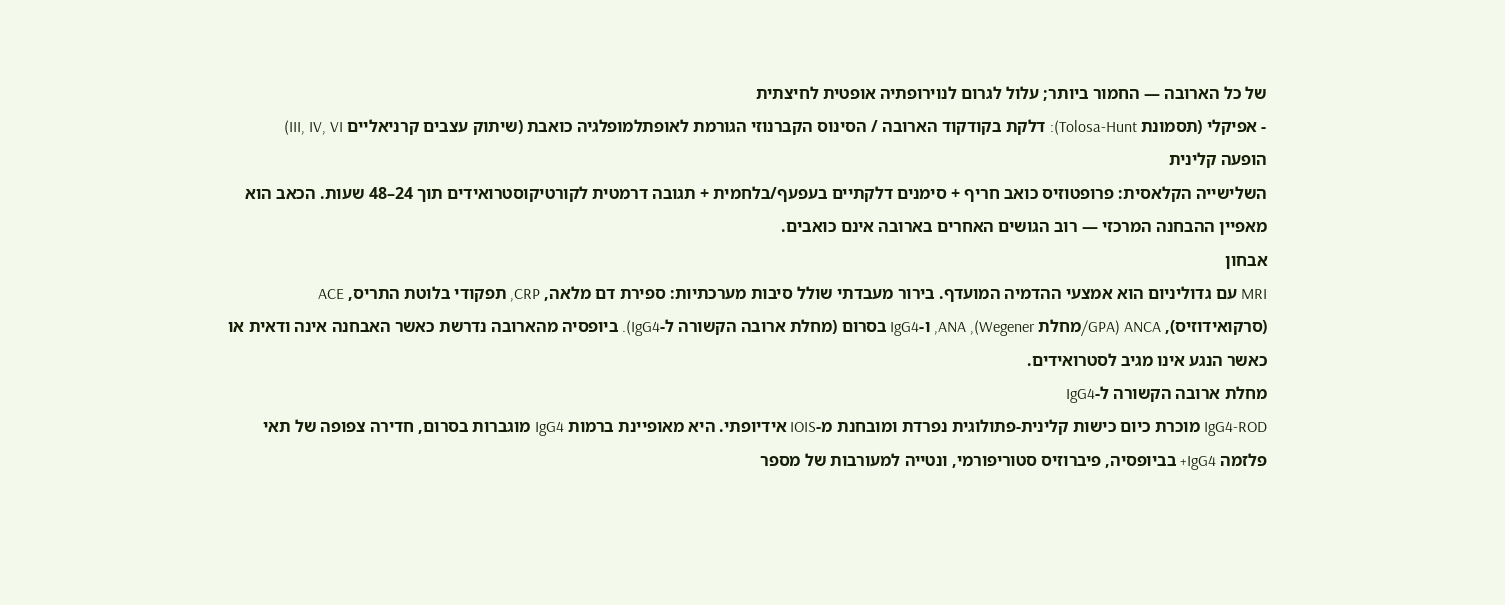של כל הארובה — החמור ביותר; עלול לגרום לנוירופתיה אופטית לחיצתית
- אפיקלי (תסמונת Tolosa-Hunt): דלקת בקודקוד הארובה / הסינוס הקברנוזי הגורמת לאופתלמופלגיה כואבת (שיתוק עצבים קרניאליים III, IV, VI)
הופעה קלינית
השלישייה הקלאסית: פרופטוזיס כואב חריף + סימנים דלקתיים בעפעף/בלחמית + תגובה דרמטית לקורטיקוסטרואידים תוך 24–48 שעות. הכאב הוא מאפיין ההבחנה המרכזי — רוב הגושים האחרים בארובה אינם כואבים.
אבחון
MRI עם גדוליניום הוא אמצעי ההדמיה המועדף. בירור מעבדתי שולל סיבות מערכתיות: ספירת דם מלאה, CRP, תפקודי בלוטת התריס, ACE (סרקואידוזיס), ANCA (GPA/מחלת Wegener), ANA, ו-IgG4 בסרום (מחלת ארובה הקשורה ל-IgG4). ביופסיה מהארובה נדרשת כאשר האבחנה אינה ודאית או כאשר הנגע אינו מגיב לסטרואידים.
מחלת ארובה הקשורה ל-IgG4
IgG4-ROD מוכרת כיום כישות קלינית-פתולוגית נפרדת ומובחנת מ-IOIS אידיופתי. היא מאופיינת ברמות IgG4 מוגברות בסרום, חדירה צפופה של תאי פלזמה IgG4+ בביופסיה, פיברוזיס סטוריפורמי, ונטייה למעורבות של מספר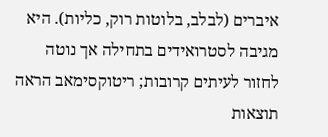איברים (לבלב, בלוטות רוק, כליות). היא מגיבה לסטרואידים בתחילה אך נוטה לחזור לעיתים קרובות; ריטוקסימאב הראה תוצאות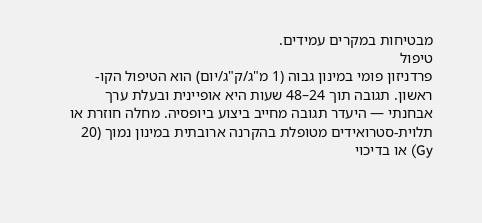מבטיחות במקרים עמידים.
טיפול
פרדניזון פומי במינון גבוה (1 מ"ג/ק"ג/יום) הוא הטיפול הקו-ראשון. תגובה תוך 24–48 שעות היא אופיינית ובעלת ערך אבחנתי — היעדר תגובה מחייב ביצוע ביופסיה. מחלה חוזרת או תלוית-סטרואידים מטופלת בהקרנה ארובתית במינון נמוך (20 Gy) או בדיכוי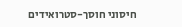חיסוני חוסך-סטרואידים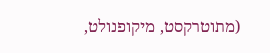(מתוטרקסט, מיקופנולט,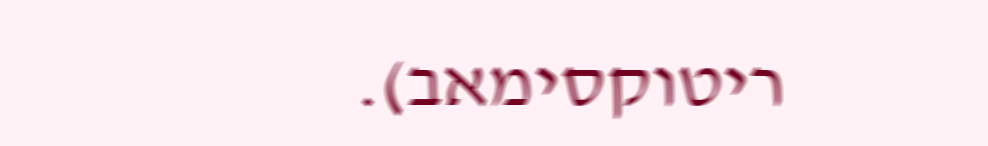ריטוקסימאב).